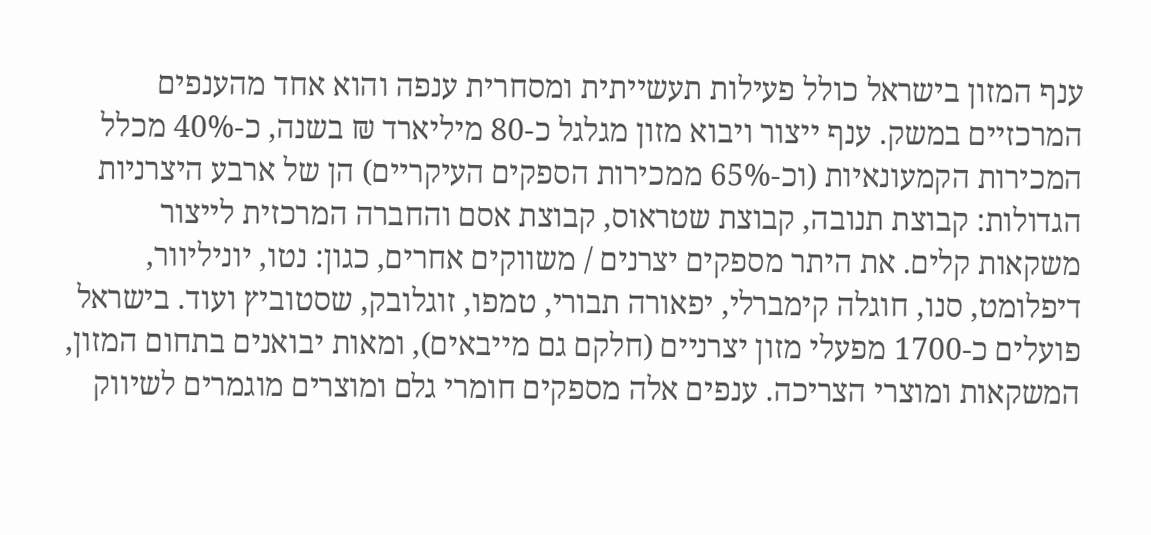ענף המזון בישראל כולל פעילות תעשייתית ומסחרית ענפה והוא אחד מהענפים המרכזיים במשק. ענף ייצור ויבוא מזון מגלגל כ-80 מיליארד ₪ בשנה, כ-40% מכלל המכירות הקמעונאיות (וכ-65% ממכירות הספקים העיקריים) הן של ארבע היצרניות הגדולות: קבוצת תנובה, קבוצת שטראוס, קבוצת אסם והחברה המרכזית לייצור משקאות קלים. את היתר מספקים יצרנים / משווקים אחרים, כגון: נטו, יוניליוור, דיפלומט, סנו, חוגלה קימברלי, יפאורה תבורי, טמפו, זוגלובק, שסטוביץ ועוד. בישראל פועלים כ-1700 מפעלי מזון יצרניים (חלקם גם מייבאים), ומאות יבואנים בתחום המזון, המשקאות ומוצרי הצריכה. ענפים אלה מספקים חומרי גלם ומוצרים מוגמרים לשיווק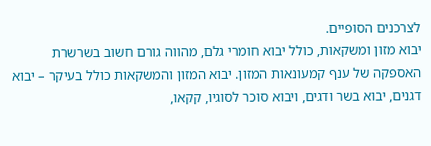לצרכנים הסופיים.
יבוא מזון ומשקאות, כולל יבוא חומרי גלם, מהווה גורם חשוב בשרשרת האספקה של ענף קמעונאות המזון. יבוא המזון והמשקאות כולל בעיקר – יבוא דגנים, יבוא בשר ודגים, ויבוא סוכר לסוגיו, קקאו,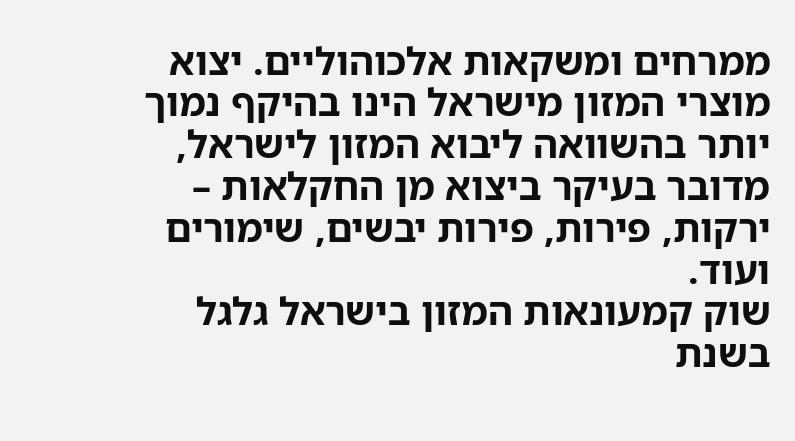ממרחים ומשקאות אלכוהוליים. יצוא מוצרי המזון מישראל הינו בהיקף נמוך יותר בהשוואה ליבוא המזון לישראל, מדובר בעיקר ביצוא מן החקלאות – ירקות, פירות, פירות יבשים, שימורים ועוד.
שוק קמעונאות המזון בישראל גלגל בשנת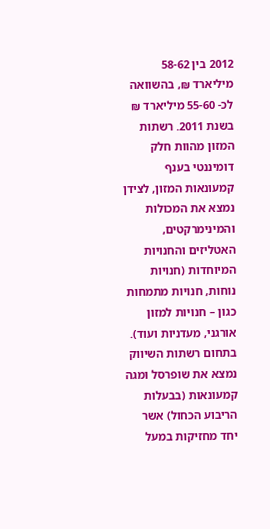2012 בין 58-62 מיליארד ₪, בהשוואה לכ- 55-60 מיליארד ₪ בשנת 2011. רשתות המזון מהוות חלק דומיננטי בענף קמעונאות המזון, לצידן נמצא את המכולות והמינימרקטים, האטליזים והחנויות המיוחדות (חנויות נוחות, חנויות מתמחות כגון – חנויות למזון אורגני, מעדניות ועוד).
בתחום רשתות השיווק נמצא את שופרסל ומגה קמעונאות (בבעלות הריבוע הכחול) אשר יחד מחזיקות במעל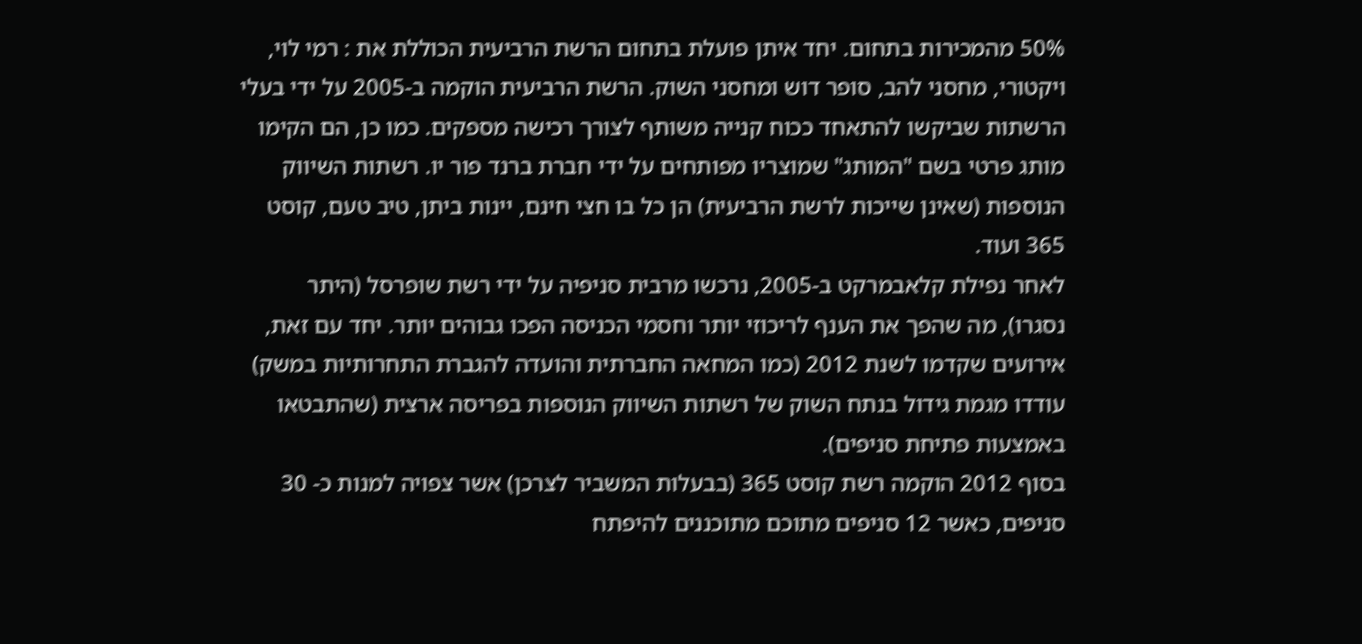50% מהמכירות בתחום. יחד איתן פועלת בתחום הרשת הרביעית הכוללת את : רמי לוי, ויקטורי, מחסני להב, סופר דוש ומחסני השוק. הרשת הרביעית הוקמה ב-2005 על ידי בעלי הרשתות שביקשו להתאחד ככוח קנייה משותף לצורך רכישה מספקים. כמו כן, הם הקימו מותג פרטי בשם "המותג" שמוצריו מפותחים על ידי חברת ברנד פור יו. רשתות השיווק הנוספות (שאינן שייכות לרשת הרביעית) הן כל בו חצי חינם, יינות ביתן, טיב טעם, קוסט 365 ועוד.
לאחר נפילת קלאבמרקט ב-2005, נרכשו מרבית סניפיה על ידי רשת שופרסל (היתר נסגרו), מה שהפך את הענף לריכוזי יותר וחסמי הכניסה הפכו גבוהים יותר. יחד עם זאת, אירועים שקדמו לשנת 2012 (כמו המחאה החברתית והועדה להגברת התחרותיות במשק) עודדו מגמת גידול בנתח השוק של רשתות השיווק הנוספות בפריסה ארצית (שהתבטאו באמצעות פתיחת סניפים).
בסוף 2012 הוקמה רשת קוסט 365 (בבעלות המשביר לצרכן) אשר צפויה למנות כ- 30 סניפים, כאשר 12 סניפים מתוכם מתוכננים להיפתח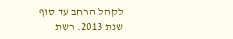לקהל הרחב עד סוף שנת 2013. רשת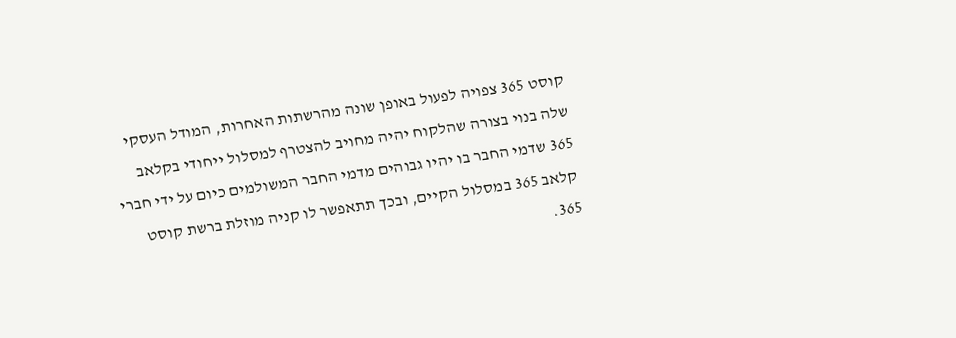קוסט 365 צפויה לפעול באופן שונה מהרשתות האחרות, המודל העסקי שלה בנוי בצורה שהלקוח יהיה מחויב להצטרף למסלול ייחודי בקלאב 365 שדמי החבר בו יהיו גבוהים מדמי החבר המשולמים כיום על ידי חברי קלאב 365 במסלול הקיים, ובכך תתאפשר לו קניה מוזלת ברשת קוסט 365.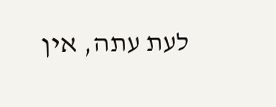לעת עתה, אין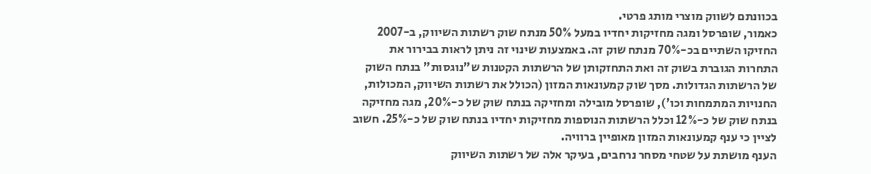בכוונתם לשווק מוצרי מותג פרטי.
כאמור, שופרסל ומגה מחזיקות יחדיו במעל 50% מנתח שוק רשתות השיווק, ב-2007 החזיקו השתיים בכ-70% מנתח שוק זה. באמצעות שינוי זה ניתן לראות בבירור את התחרות הגוברת בשוק זה ואת התחזקותן של הרשתות הקטנות ש"נוגסות" בנתח השוק של הרשתות הגדולות. מסך שוק קמעונאות המזון (הכולל את רשתות השיווק, המכולות, החנויות המתמחות וכו'), שופרסל מובילה ומחזיקה בנתח שוק של כ-20%, מגה מחזיקה בנתח שוק של כ-12% וכלל הרשתות הנוספות מחזיקות יחדיו בנתח שוק של כ-25%. חשוב לציין כי ענף קמעונאות המזון מאופיין ברוויה.
הענף מושתת על שטחי מסחר נרחבים, בעיקר אלה של רשתות השיווק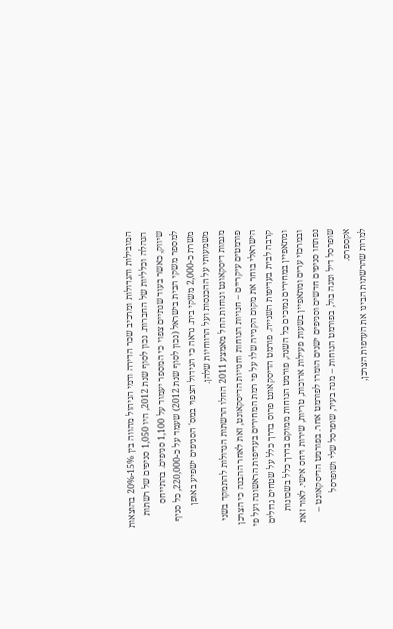המובילות והגדולות ומרכיב שכר הדירה ודמי הניהול מהווה בין 15%-20% בהוצאות הנהלה וכלליות של החברות. נכון לסוף שנת 2012, היו 1,050 סניפים של רשתות שיווק, כאשר בעוד שנתיים צפוי כי המספר יעמוד על 1,100 סניפים. בהתייחס למספר משקי הבית בישראל (נכון לסוף שנת 2012) שעמד על כ-220,000, כל סניף משרת כ-2,000 משקי בית. נראה כי הגידול הצפוי במס' הסניפים ישפיע באופן משמעותי על ההכנסות ועל הרווחיות שלהן.
מגמות דיסקאונט ונוחות החל מאמצע 2011 החלו הרשתות הגדולות להתמקד בשני פורמטים עיקריים – חנויות הנוחות וחנויות הדיסקאונט, זאת לאחר ההבנה כי הצרכן הישראלי בוחר את מקום הקנייה שלו על פי רמת המחירים בעדיפות הראשונה ועל פי קרבה לבית בעדיפות השנייה. פורמט הדיסקאונט פרוס בדרך כלל על שטחים גדולים ומתאפיין במחירים נמוכים כל השנה, פורמט הנוחות ממוקם בדרך כלל בשכונות ובמרכזי ערים ומתאפיין בשעות פעילות ארוכות, טריות, שירות ויחס אישי. לאור זאת נפתחו סניפים חדשים וסניפים ישנים הומרו לפורמט אחר. בפורמט הדיסקאונט – שופרסל דיל ומגה בול, בפורמט הנוחות – מגה בעיר, שופרסל שלי ושופרסל אקספרס.
למרות שהרשתות הבינו את העדפות הצרכן,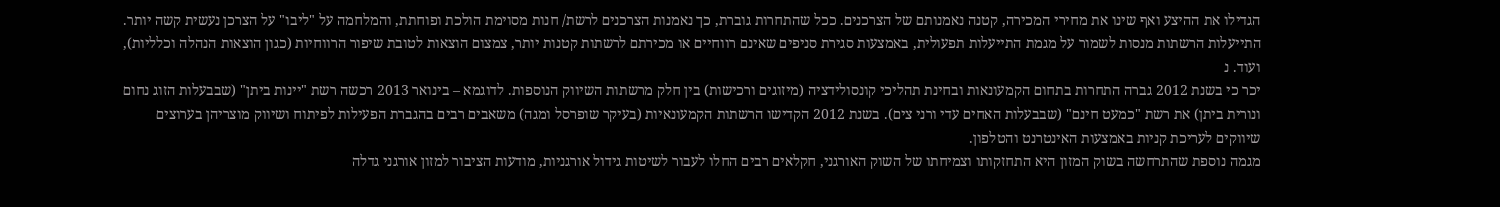הגדילו את ההיצע ואף שינו את מחירי המכירה, קטנה נאמנותם של הצרכנים. ככל שהתחרות גוברת, כך נאמנות הצרכנים לרשת/ חנות מסוימת הולכת ופוחתת, והמלחמה על "ליבו" על הצרכן נעשית קשה יותר. התייעלות הרשתות מנסות לשמור על מגמת התייעלות תפעולית, באמצעות סגירת סניפים שאינם רווחיים או מכירתם לרשתות קטנות יותר, צמצום הוצאות לטובת שיפור הרווחיות (כגון הוצאות הנהלה וכלליות), ועוד. נ
יכר כי בשנת 2012 גברה התחרות בתחום הקמעונאות ובחינת תהליכי קונסולידציה (מיזוגים ורכישות) בין חלק מרשתות השיווק הנוספות. לדוגמא – בינואר 2013 רכשה רשת "יינות ביתן" (שבבעלות הזוג נחום ונורית ביתן) את רשת "כמעט חינם" (שבבעלות האחים עדי ורני צים). בשנת 2012 הקדישו הרשתות הקמעונאיות (בעיקר שופרסל ומגה) משאבים רבים בהגברת הפעילות לפיתוח ושיווק מוצריהן בערוצים שיווקים לעריכת קניות באמצעות האינטרנט והטלפון.
מגמה נוספת שהתרחשה בשוק המזון היא התחזקותו וצמיחתו של השוק האורגני, חקלאים רבים החלו לעבור לשיטות גידול אורגניות, מודעות הציבור למזון אורגני גדלה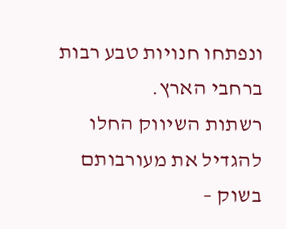ונפתחו חנויות טבע רבות ברחבי הארץ.
רשתות השיווק החלו להגדיל את מעורבותם בשוק –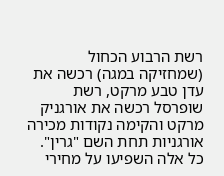רשת הרבוע הכחול (שמחזיקה במגה) רכשה את עדן טבע מרקט, רשת שופרסל רכשה את אורגניק מרקט והקימה נקודות מכירה אורגניות תחת השם "גרין". כל אלה השפיעו על מחירי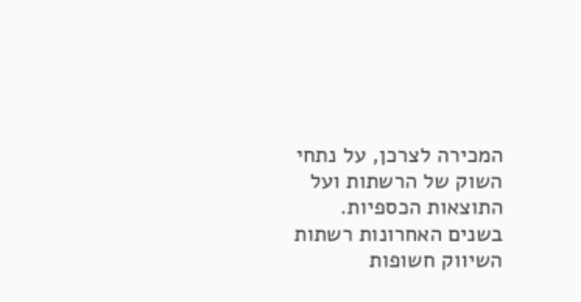המכירה לצרכן, על נתחי השוק של הרשתות ועל התוצאות הכספיות.
בשנים האחרונות רשתות השיווק חשופות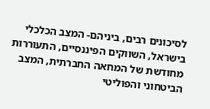לסיכונים רבים, ביניהם- המצב הכלכלי בישראל, השווקים הפיננסיים, התעוררות מחודשת של המחאה החברתית, המצב הביטחוני והפוליטי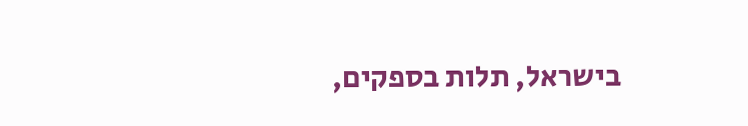בישראל, תלות בספקים,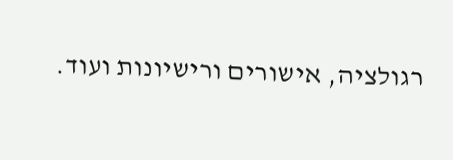רגולציה, אישורים ורישיונות ועוד.